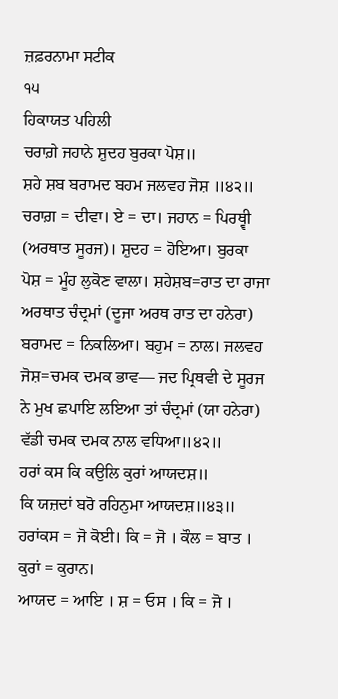ਜ਼ਫ਼ਰਨਾਮਾ ਸਟੀਕ
੧੫
ਹਿਕਾਯਤ ਪਹਿਲੀ
ਚਰਾਗ਼ੇ ਜਹਾਨੇ ਸ਼ੁਦਹ ਬੁਰਕਾ ਪੋਸ਼॥
ਸ਼ਹੇ ਸ਼ਬ ਬਰਾਮਦ ਬਹਮ ਜਲਵਹ ਜੋਸ਼ ॥੪੨॥
ਚਰਾਗ਼ = ਦੀਵਾ। ਏ = ਦਾ। ਜਹਾਨ = ਪਿਰਥ੍ਵੀ (ਅਰਥਾਤ ਸੂਰਜ)। ਸ਼ੁਦਹ = ਹੋਇਆ। ਬੁਰਕਾ ਪੋਸ਼ = ਮੂੰਹ ਲੁਕੋਣ ਵਾਲਾ। ਸ਼ਹੇਸ਼ਬ=ਰਾਤ ਦਾ ਰਾਜਾ ਅਰਥਾਤ ਚੰਦ੍ਰਮਾਂ (ਦੂਜਾ ਅਰਥ ਰਾਤ ਦਾ ਹਨੇਰਾ) ਬਰਾਮਦ = ਨਿਕਲਿਆ। ਬਹੁਮ = ਨਾਲ। ਜਲਵਹ ਜੋਸ਼=ਚਮਕ ਦਮਕ ਭਾਵ— ਜਦ ਪ੍ਰਿਥਵੀ ਦੇ ਸੂਰਜ ਨੇ ਮੁਖ ਛਪਾਇ ਲਇਆ ਤਾਂ ਚੰਦ੍ਰਮਾਂ (ਯਾ ਹਨੇਰਾ) ਵੱਡੀ ਚਮਕ ਦਮਕ ਨਾਲ ਵਧਿਆ॥੪੨॥
ਹਰਾਂ ਕਸ ਕਿ ਕਉਲਿ ਕੁਰਾਂ ਆਯਦਸ਼॥
ਕਿ ਯਜ਼ਦਾਂ ਬਰੋ ਰਹਿਨੁਮਾ ਆਯਦਸ਼॥੪੩॥
ਹਰਾਂਕਸ = ਜੋ ਕੋਈ। ਕਿ = ਜੋ । ਕੌਲ = ਬਾਤ । ਕੁਰਾਂ = ਕੁਰਾਨ।
ਆਯਦ = ਆਇ । ਸ਼ = ਓਸ । ਕਿ = ਜੋ ।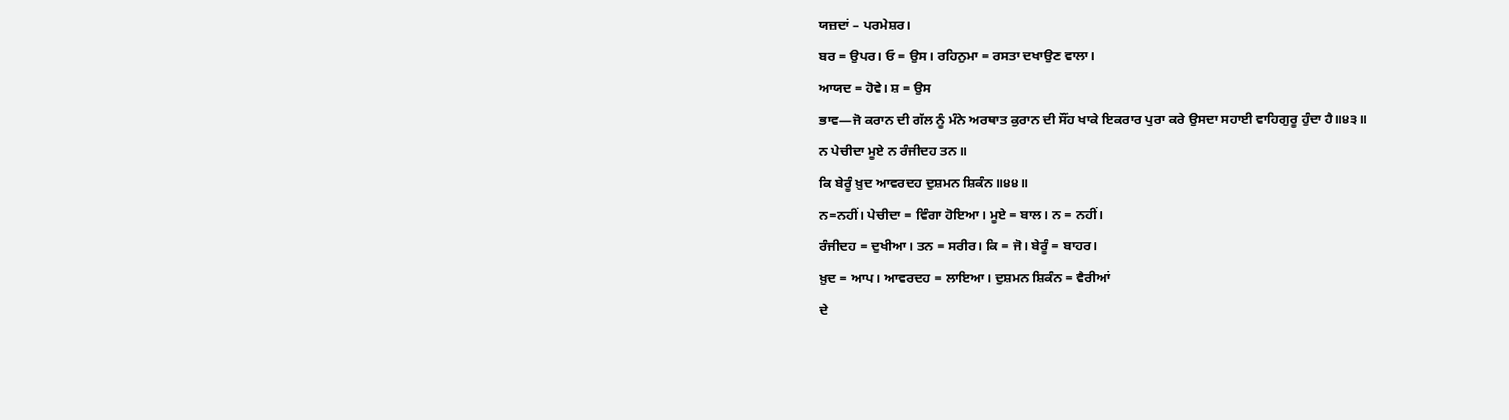ਯਜ਼ਦਾਂ – ਪਰਮੇਸ਼ਰ।
ਬਰ = ਉਪਰ। ਓ = ਉਸ। ਰਹਿਨੁਮਾ = ਰਸਤਾ ਦਖਾਉਣ ਵਾਲਾ।
ਆਯਦ = ਹੋਵੇ। ਸ਼ = ਉਸ
ਭਾਵ—ਜੋ ਕਰਾਨ ਦੀ ਗੱਲ ਨੂੰ ਮੰਨੇ ਅਰਥਾਤ ਕੁਰਾਨ ਦੀ ਸੌਂਹ ਖਾਕੇ ਇਕਰਾਰ ਪੁਰਾ ਕਰੇ ਉਸਦਾ ਸਹਾਈ ਵਾਹਿਗੁਰੂ ਹੁੰਦਾ ਹੈ॥੪੩॥
ਨ ਪੇਚੀਦਾ ਮੂਏ ਨ ਰੰਜੀਦਹ ਤਨ॥
ਕਿ ਬੇਰੂੰ ਖ਼ੁਦ ਆਵਰਦਹ ਦੁਸ਼ਮਨ ਸ਼ਿਕੰਨ॥੪੪॥
ਨ=ਨਹੀਂ। ਪੇਚੀਦਾ = ਵਿੰਗਾ ਹੋਇਆ। ਮੂਏ = ਬਾਲ। ਨ = ਨਹੀਂ।
ਰੰਜੀਦਹ = ਦੁਖੀਆ। ਤਨ = ਸਰੀਰ। ਕਿ = ਜੋ। ਬੇਰੂੰ = ਬਾਹਰ।
ਖ਼ੁਦ = ਆਪ। ਆਵਰਦਹ = ਲਾਇਆ। ਦੁਸ਼ਮਨ ਸ਼ਿਕੰਨ = ਵੈਰੀਆਂ
ਦੇ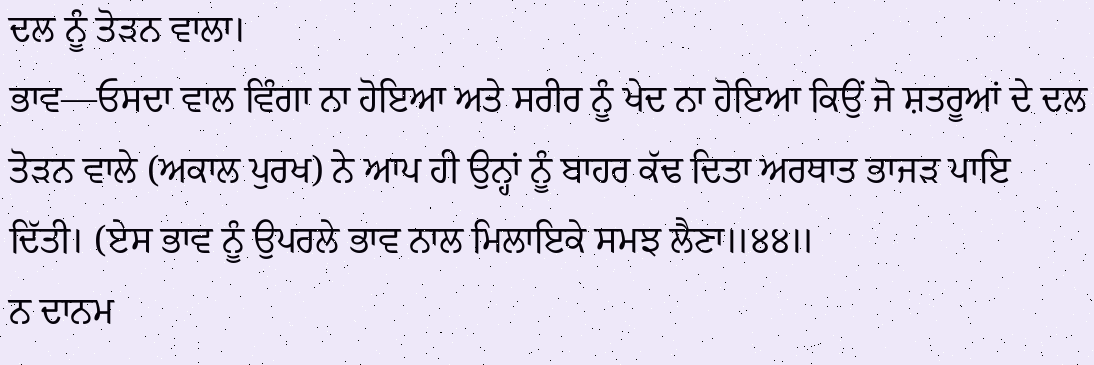ਦਲ ਨੂੰ ਤੋੜਨ ਵਾਲਾ।
ਭਾਵ—ਓਸਦਾ ਵਾਲ ਵਿੰਗਾ ਨਾ ਹੋਇਆ ਅਤੇ ਸਰੀਰ ਨੂੰ ਖੇਦ ਨਾ ਹੋਇਆ ਕਿਉਂ ਜੋ ਸ਼ਤਰੂਆਂ ਦੇ ਦਲ ਤੋੜਨ ਵਾਲੇ (ਅਕਾਲ ਪੁਰਖ) ਨੇ ਆਪ ਹੀ ਉਨ੍ਹਾਂ ਨੂੰ ਬਾਹਰ ਕੱਢ ਦਿਤਾ ਅਰਥਾਤ ਭਾਜੜ ਪਾਇ ਦਿੱਤੀ। (ਏਸ ਭਾਵ ਨੂੰ ਉਪਰਲੇ ਭਾਵ ਨਾਲ ਮਿਲਾਇਕੇ ਸਮਝ ਲੈਣਾ॥੪੪॥
ਨ ਦਾਨਮ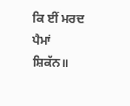ਕਿ ਈਂ ਮਰਦ ਪੈਮਾਂ ਸ਼ਿਕੱਨ॥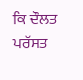ਕਿ ਦੌਲਤ ਪਰੱਸਤ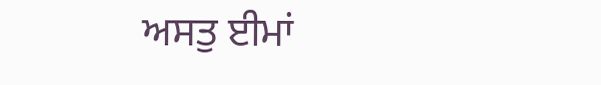ਅਸਤੁ ਈਮਾਂ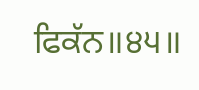ਫਿਕੱਨ॥੪੫॥